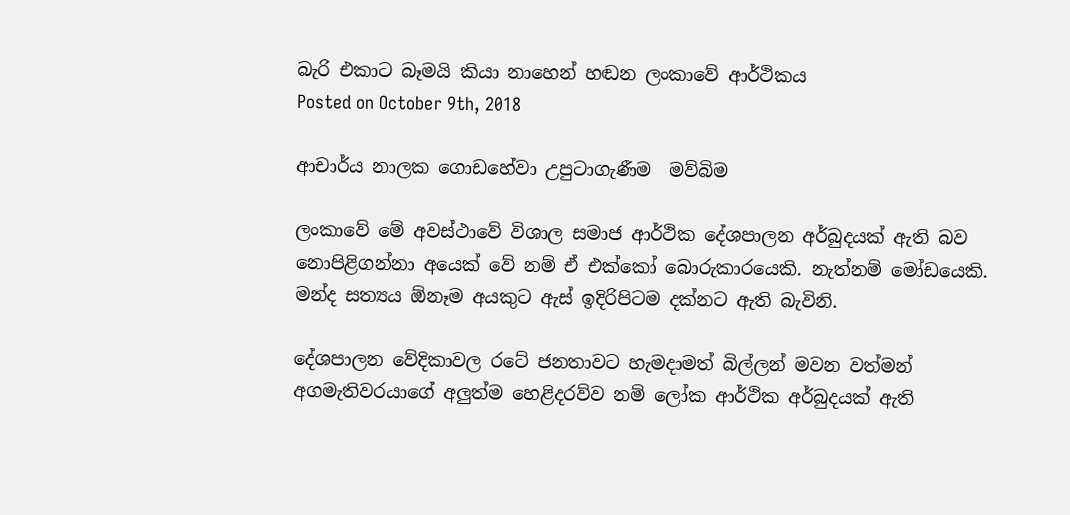බැරි එකාට බෑමයි කියා නාහෙන් හඬන ලංකාවේ ආර්ථිකය
Posted on October 9th, 2018

ආචාර්ය නාලක ගොඩහේවා උපුටාගැණීම  මව්බිම

ලංකාවේ මේ අවස්ථාවේ විශාල සමාජ ආර්ථික දේශපාලන අර්බුදයක් ඇති බව නොපිළිගන්නා අයෙක් වේ නම් ඒ එක්කෝ බොරුකාරයෙකි. නැත්නම් මෝඩයෙකි. මන්ද සත්‍යය ඕනෑම අයකුට ඇස් ඉදිරිපිටම දක්නට ඇති බැවිනි.

දේශපාලන වේදිකාවල රටේ ජනතාවට හැමදාමත් බිල්ලන් මවන වත්මන් අගමැතිවරයාගේ අලුත්ම හෙළිදරව්ව නම් ලෝක ආර්ථික අර්බුදයක් ඇති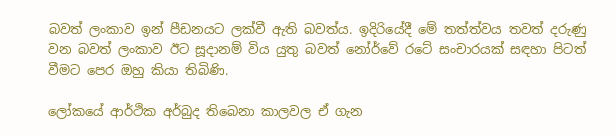බවත් ලංකාව ඉන් පීඩනයට ලක්වී ඇති බවත්ය. ඉදිරියේදී මේ තත්ත්වය තවත් දරුණු වන බවත් ලංකාව ඊට සූදානම් විය යුතු බවත් නෝර්වේ රටේ සංචාරයක් සඳහා පිටත් වීමට පෙර ඔහු කියා තිබිණි.

ලෝකයේ ආර්ථික අර්බුද තිබෙනා කාලවල ඒ ගැන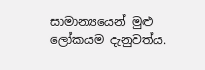සාමාන්‍යයෙන් මුළු ලෝකයම දැනුවත්ය.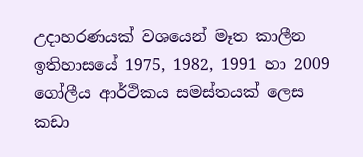උදාහරණයක් වශයෙන් මෑත කාලීන ඉතිහාසයේ 1975, 1982, 1991 හා 2009 ගෝලීය ආර්ථිකය සමස්තයක් ලෙස කඩා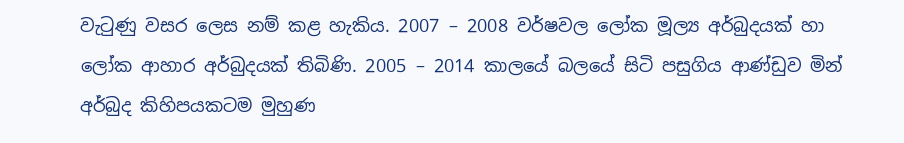වැටුණු වසර ලෙස නම් කළ හැකිය. 2007 – 2008 වර්ෂවල ලෝක මූල්‍ය අර්බුදයක් හා ලෝක ආහාර අර්බුදයක් තිබිණි. 2005 – 2014 කාලයේ බලයේ සිටි පසුගිය ආණ්ඩුව මින් අර්බුද කිහිපයකටම මුහුණ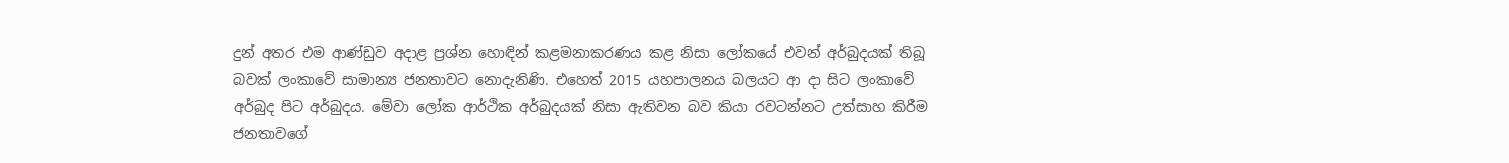දුන් අතර එම ආණ්ඩුව අදාළ ප්‍රශ්න හොඳින් කළමනාකරණය කළ නිසා ලෝකයේ එවන් අර්බුදයක් තිබූ බවක් ලංකාවේ සාමාන්‍ය ජනතාවට නොදැනිණි. එහෙත් 2015 යහපාලනය බලයට ආ දා සිට ලංකාවේ අර්බුද පිට අර්බුදය. මේවා ලෝක ආර්ථික අර්බුදයක් නිසා ඇතිවන බව කියා රවටන්නට උත්සාහ කිරීම ජනතාවගේ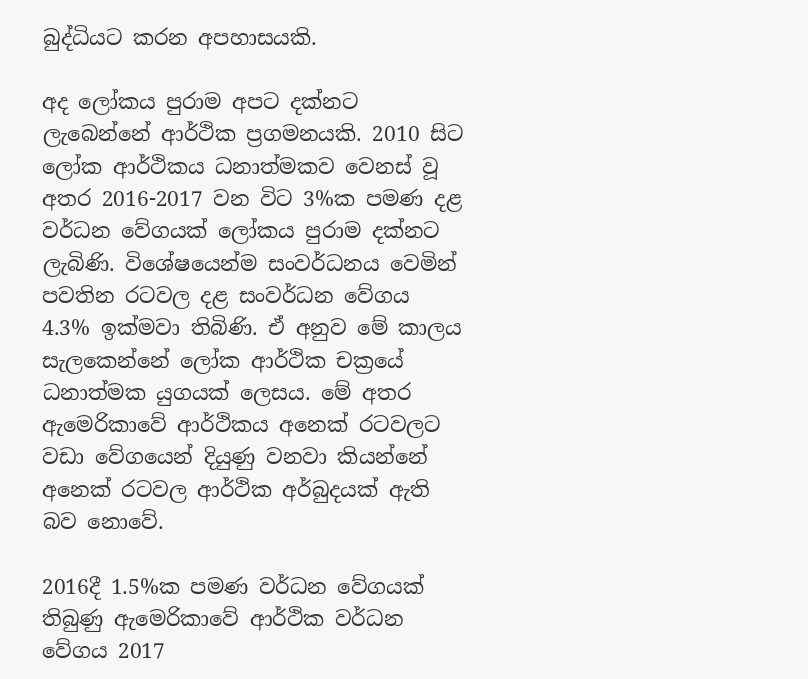බුද්ධියට කරන අපහාසයකි.

අද ලෝකය පුරාම අපට දක්නට ලැබෙන්නේ ආර්ථික ප්‍රගමනයකි. 2010 සිට ලෝක ආර්ථිකය ධනාත්මකව වෙනස් වූ අතර 2016-2017 වන විට 3%ක පමණ දළ වර්ධන වේගයක් ලෝකය පුරාම දක්නට ලැබිණි. විශේෂයෙන්ම සංවර්ධනය වෙමින් පවතින රටවල දළ සංවර්ධන වේගය 4.3% ඉක්මවා තිබිණි. ඒ අනුව මේ කාලය සැලකෙන්නේ ලෝක ආර්ථික චක්‍රයේ ධනාත්මක යුගයක් ලෙසය. මේ අතර ඇමෙරිකාවේ ආර්ථිකය අනෙක් රටවලට වඩා වේගයෙන් දියුණු වනවා කියන්නේ අනෙක් රටවල ආර්ථික අර්බුදයක් ඇති බව නොවේ.

2016දී 1.5%ක පමණ වර්ධන වේගයක් තිබුණු ඇමෙරිකාවේ ආර්ථික වර්ධන වේගය 2017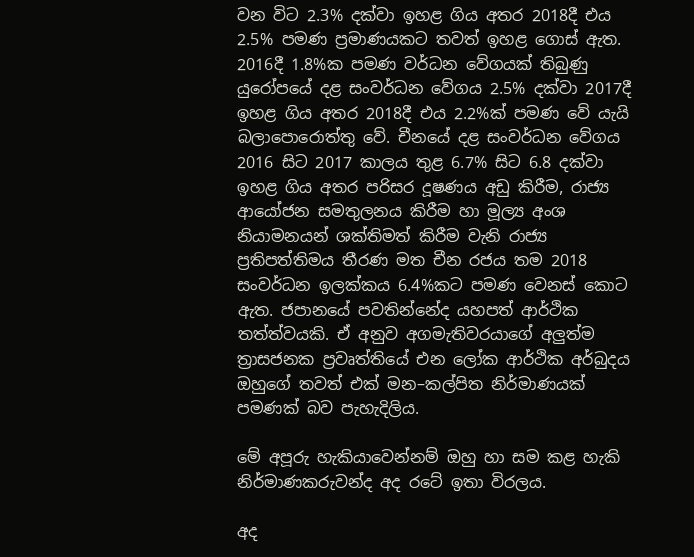වන විට 2.3% දක්වා ඉහළ ගිය අතර 2018දී එය 2.5% පමණ ප්‍රමාණයකට තවත් ඉහළ ගොස් ඇත. 2016දී 1.8%ක පමණ වර්ධන වේගයක් තිබුණු යුරෝපයේ දළ සංවර්ධන වේගය 2.5% දක්වා 2017දී ඉහළ ගිය අතර 2018දී එය 2.2%ක් පමණ වේ යැයි බලාපොරොත්තු වේ. චීනයේ දළ සංවර්ධන වේගය 2016 සිට 2017 කාලය තුළ 6.7% සිට 6.8 දක්වා ඉහළ ගිය අතර පරිසර දූෂණය අඩු කිරීම, රාජ්‍ය ආයෝජන සමතුලනය කිරීම හා මූල්‍ය අංශ නියාමනයන් ශක්තිමත් කිරීම වැනි රාජ්‍ය ප්‍රතිපත්තිමය තීරණ මත චීන රජය තම 2018 සංවර්ධන ඉලක්කය 6.4%කට පමණ වෙනස් කොට ඇත. ජපානයේ පවතින්නේද යහපත් ආර්ථික තත්ත්වයකි. ඒ අනුව අගමැතිවරයාගේ අලුත්ම ත්‍රාසජනක ප්‍රවෘත්තියේ එන ලෝක ආර්ථික අර්බුදය ඔහුගේ තවත් එක් මන–කල්පිත නිර්මාණයක් පමණක් බව පැහැදිලිය.

මේ අපූරු හැකියාවෙන්නම් ඔහු හා සම කළ හැකි නිර්මාණකරුවන්ද අද රටේ ඉතා විරලය.

අද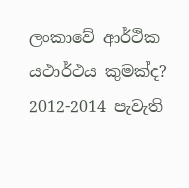ලංකාවේ ආර්ථික යථාර්ථය කුමක්ද?
2012-2014 පැවැති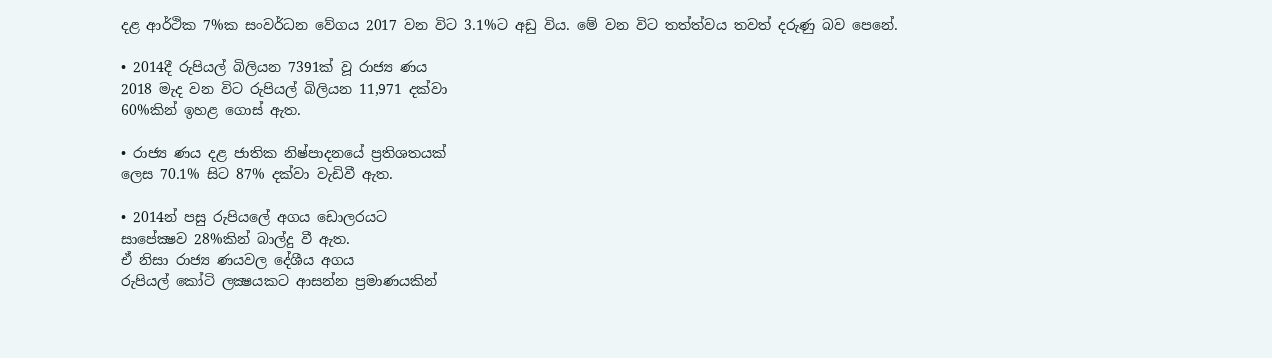දළ ආර්ථික 7%ක සංවර්ධන වේගය 2017 වන විට 3.1%ට අඩු විය. මේ වන විට තත්ත්වය තවත් දරුණු බව පෙනේ.

• 2014දී රුපියල් බිලියන 7391ක් වූ රාජ්‍ය ණය
2018 මැද වන විට රුපියල් බිලියන 11,971 දක්වා
60%කින් ඉහළ ගොස් ඇත.

• රාජ්‍ය ණය දළ ජාතික නිෂ්පාදනයේ ප්‍රතිශතයක්
ලෙස 70.1% සිට 87% දක්වා වැඩිවී ඇත.

• 2014න් පසු රුපියලේ අගය ඩොලරයට
සාපේක්‍ෂව 28%කින් බාල්දු වී ඇත.
ඒ නිසා රාජ්‍ය ණයවල දේශීය අගය
රුපියල් කෝටි ලක්‍ෂයකට ආසන්න ප්‍රමාණයකින්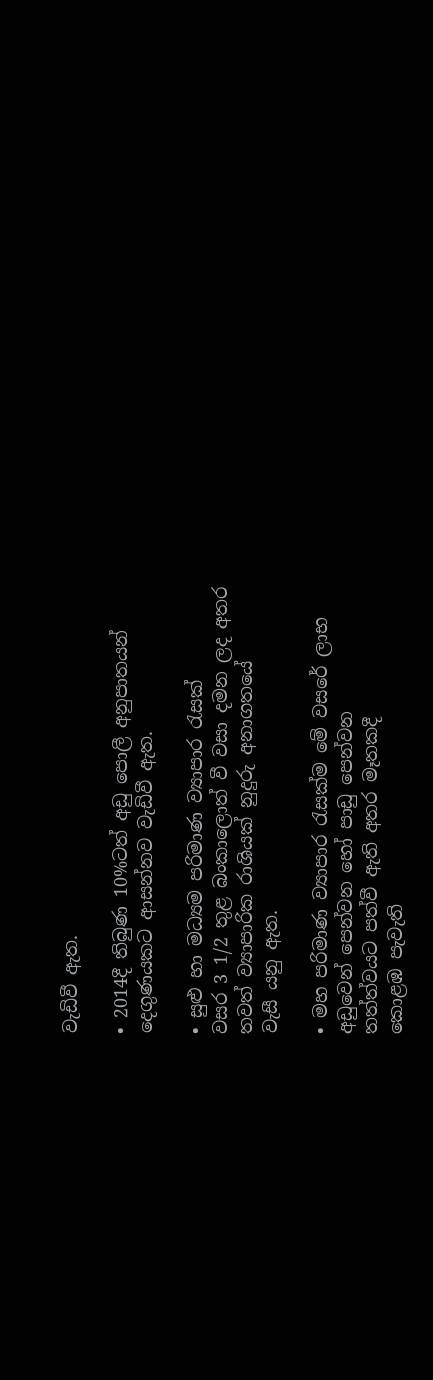වැඩිවී ඇත.

• 2014දී තිබුණ 10%ටත් අඩු පොලී අනුපාතයන්
දෙගුණයකට ආසන්නව වැඩිවී ඇත.

• සුළු හා මධ්‍යම පරිමාණ ව්‍යාපාර රැසක්
වසර 3 1/2 තුළ බංකාලොත් වී වසා දමන ලද අතර
තවත් ව්‍යාපාරික රාශියක් නුදුරු අනාගතයේ
වැසී යනු ඇත.

• මහ පරිමාණ ව්‍යාපාර රැසක්ම මේ වසරේ ලාභ
අඩුවෙන් පෙන්වන හෝ පාඩු පෙන්වන
තත්ත්වයට පත්වී ඇති අතර මෑතකදී
කොළඹ පැවැති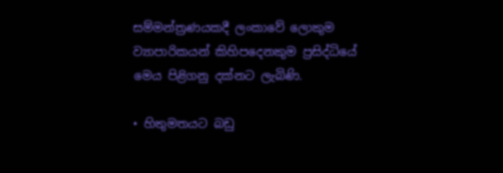සම්මන්ත්‍රණයකදී ලංකාවේ ලොකුම
ව්‍යාපාරිකයන් කිහිපදෙනකුම ප්‍රසිද්ධියේ
මෙය පිළිගනු දක්නට ලැබිණි.

• හිතුමතයට බඩු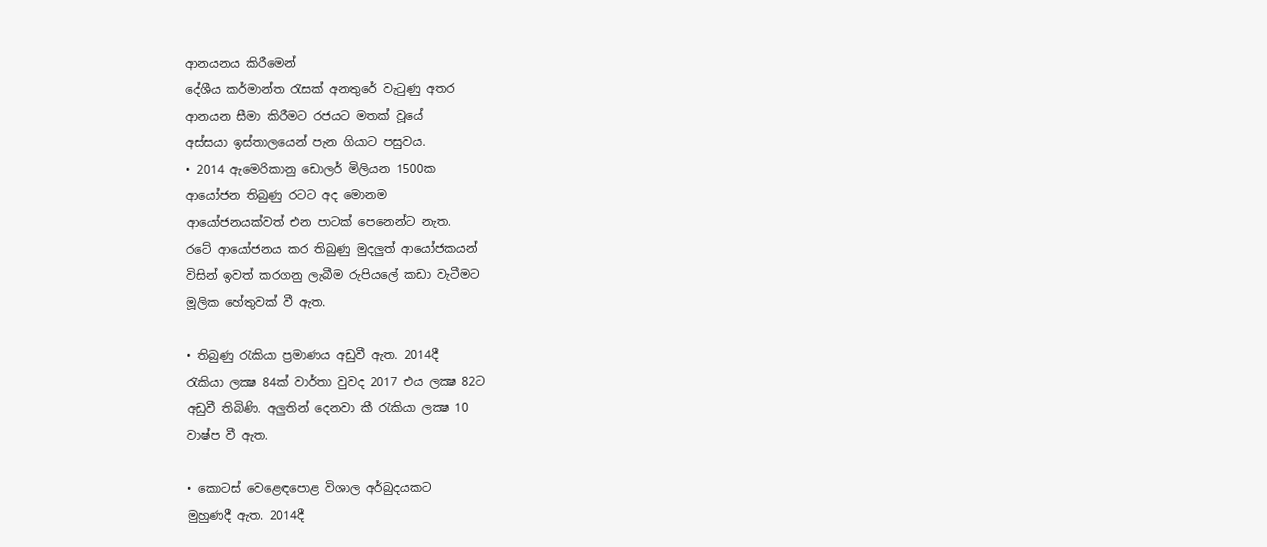ආනයනය කිරීමෙන්
දේශීය කර්මාන්ත රැසක් අනතුරේ වැටුණු අතර
ආනයන සීමා කිරීමට රජයට මතක් වූයේ
අස්සයා ඉස්තාලයෙන් පැන ගියාට පසුවය.
• 2014 ඇමෙරිකානු ඩොලර් මිලියන 1500ක
ආයෝජන තිබුණු රටට අද මොනම
ආයෝජනයක්වත් එන පාටක් පෙනෙන්ට නැත.
රටේ ආයෝජනය කර තිබුණු මුදලුත් ආයෝජකයන්
විසින් ඉවත් කරගනු ලැබීම රුපියලේ කඩා වැටීමට
මූලික හේතුවක් වී ඇත.

• තිබුණු රැකියා ප්‍රමාණය අඩුවී ඇත. 2014දී
රැකියා ලක්‍ෂ 84ක් වාර්තා වුවද 2017 එය ලක්‍ෂ 82ට
අඩුවී තිබිණි. අලුතින් දෙනවා කී රැකියා ලක්‍ෂ 10
වාෂ්ප වී ඇත.

• කොටස් වෙළෙඳපොළ විශාල අර්බුදයකට
මුහුණදී ඇත. 2014දී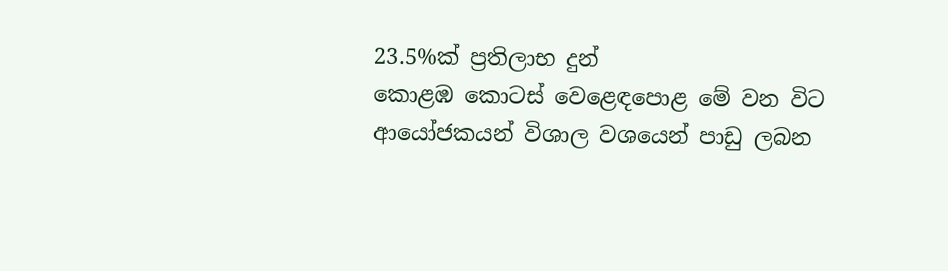23.5%ක් ප්‍රතිලාභ දුන්
කොළඹ කොටස් වෙළෙඳපොළ මේ වන විට
ආයෝජකයන් විශාල වශයෙන් පාඩු ලබන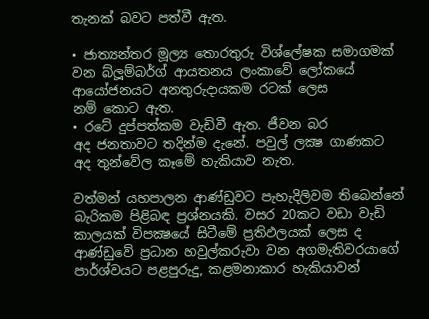තැනක් බවට පත්වී ඇත.

• ජාත්‍යන්තර මූල්‍ය තොරතුරු විශ්ලේෂක සමාගමක්
වන බ්ලූම්බර්ග් ආයතනය ලංකාවේ ලෝකයේ
ආයෝජනයට අනතුරුදායකම රටක් ලෙස
නම් කොට ඇත.
• රටේ දුප්පත්කම වැඩිවී ඇත. ජීවන බර
අද ජනතාවට තදින්ම දැනේ. පවුල් ලක්‍ෂ ගාණකට
අද තුන්වේල කෑමේ හැකියාව නැත.

වත්මන් යහපාලන ආණ්ඩුවට පැහැදිලිවම තිබෙන්නේ බැරිකම පිළිබඳ ප්‍රශ්නයකි. වසර 20කට වඩා වැඩි කාලයක් විපක්‍ෂයේ සිටීමේ ප්‍රතිඵලයක් ලෙස ද ආණ්ඩුවේ ප්‍රධාන හවුල්කරුවා වන අගමැතිවරයාගේ පාර්ශ්වයට පළපුරුදු, කළමනාකාර හැකියාවන්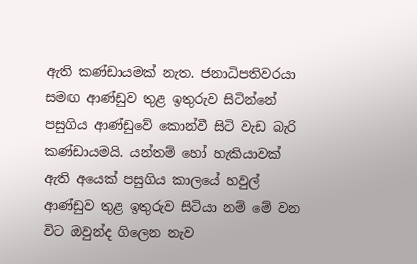ඇති කණ්ඩායමක් නැත. ජනාධිපතිවරයා සමඟ ආණ්ඩුව තුළ ඉතුරුව සිටින්නේ පසුගිය ආණ්ඩුවේ කොන්වී සිටි වැඩ බැරි කණ්ඩායමයි. යන්තම් හෝ හැකියාවක් ඇති අයෙක් පසුගිය කාලයේ හවුල් ආණ්ඩුව තුළ ඉතුරුව සිටියා නම් මේ වන විට ඔවුන්ද ගිලෙන නැව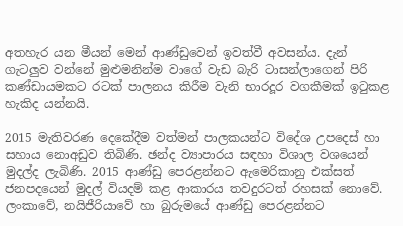අතහැර යන මීයන් මෙන් ආණ්ඩුවෙන් ඉවත්වී අවසන්ය. දැන් ගැටලුව වන්නේ මුළුමනින්ම වාගේ වැඩ බැරි ටාසන්ලාගෙන් පිරි කණ්ඩායමකට රටක් පාලනය කිරීම වැනි භාරදූර වගකීමක් ඉටුකළ හැකිද යන්නයි.

2015 මැතිවරණ දෙකේදීම වත්මන් පාලකයන්ට විදේශ උපදෙස් හා සහාය නොඅඩුව තිබිණි. ඡන්ද ව්‍යාපාරය සඳහා විශාල වශයෙන් මුදල්ද ලැබිණි. 2015 ආණ්ඩු පෙරළන්නට ඇමෙරිකානු එක්සත් ජනපදයෙන් මුදල් වියදම් කළ ආකාරය තවදුරටත් රහසක් නොවේ. ලංකාවේ, නයිජීරියාවේ හා බුරුමයේ ආණ්ඩු පෙරළන්නට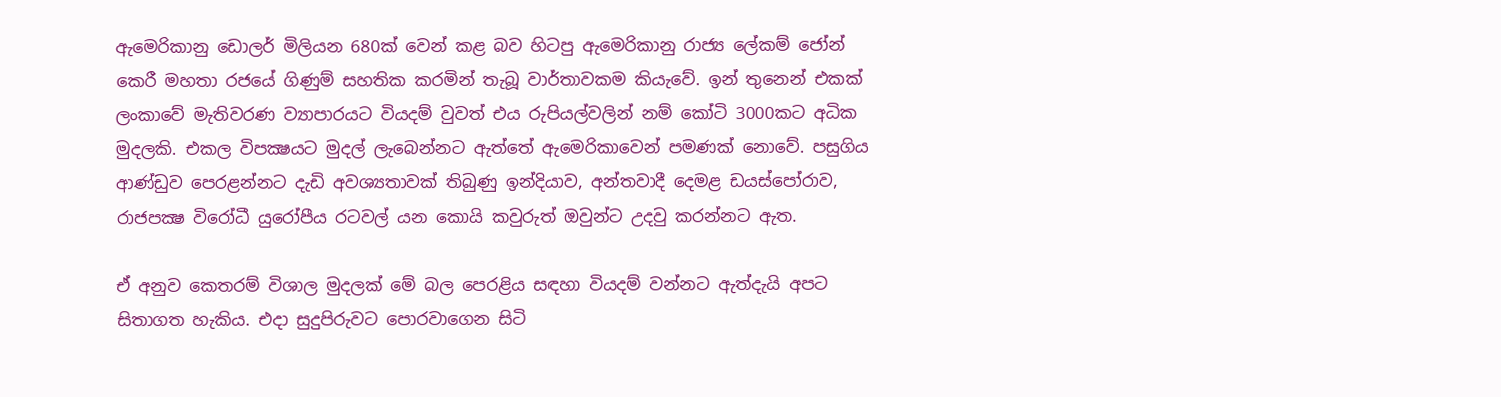ඇමෙරිකානු ඩොලර් මිලියන 680ක් වෙන් කළ බව හිටපු ඇමෙරිකානු රාජ්‍ය ලේකම් ජෝන් කෙරී මහතා රජයේ ගිණුම් සහතික කරමින් තැබූ වාර්තාවකම කියැවේ. ඉන් තුනෙන් එකක් ලංකාවේ මැතිවරණ ව්‍යාපාරයට වියදම් වුවත් එය රුපියල්වලින් නම් කෝටි 3000කට අධික මුදලකි. එකල විපක්‍ෂයට මුදල් ලැබෙන්නට ඇත්තේ ඇමෙරිකාවෙන් පමණක් නොවේ. පසුගිය ආණ්ඩුව පෙරළන්නට දැඩි අවශ්‍යතාවක් තිබුණු ඉන්දියාව, අන්තවාදී දෙමළ ඩයස්පෝරාව, රාජපක්‍ෂ විරෝධී යුරෝපීය රටවල් යන කොයි කවුරුත් ඔවුන්ට උදවු කරන්නට ඇත.

ඒ අනුව කෙතරම් විශාල මුදලක් මේ බල පෙරළිය සඳහා වියදම් වන්නට ඇත්දැයි අපට සිතාගත හැකිය. එදා සුදුපිරුවට පොරවාගෙන සිටි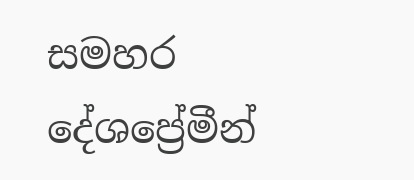සමහර දේශප්‍රේමීන්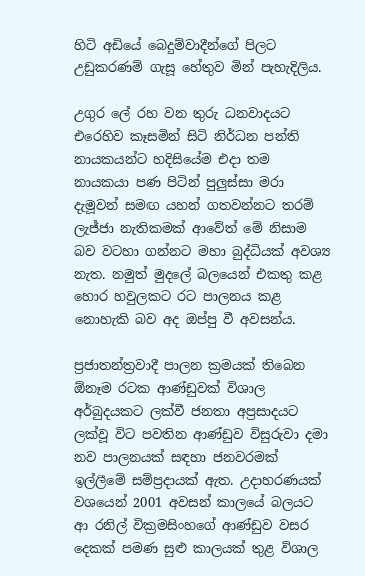හිටි අඩියේ බෙදුම්වාදීන්ගේ පිලට උඩුකරණම් ගැසූ හේතුව මින් පැහැදිලිය.

උගුර ලේ රහ වන තුරු ධනවාදයට එරෙහිව කෑසමින් සිටි නිර්ධන පන්ති නායකයන්ට හදිසියේම එදා තම නායකයා පණ පිටින් පුලුස්සා මරා දැමූවන් සමඟ යහන් ගතවන්නට තරම් ලැජ්ජා නැතිකමක් ආවේත් මේ නිසාම බව වටහා ගන්නට මහා බුද්ධියක් අවශ්‍ය නැත. නමුත් මුදලේ බලයෙන් එකතු කළ හොර හවුලකට රට පාලනය කළ නොහැකි බව අද ඔප්පු වී අවසන්ය.

ප්‍රජාතන්ත්‍රවාදී පාලන ක්‍රමයක් තිබෙන ඕනෑම රටක ආණ්ඩුවක් විශාල අර්බුදයකට ලක්වී ජනතා අප්‍රසාදයට ලක්වූ විට පවතින ආණ්ඩුව විසුරුවා දමා නව පාලනයක් සඳහා ජනවරමක් ඉල්ලීමේ සම්ප්‍රදායක් ඇත. උදාහරණයක් වශයෙන් 2001 අවසන් කාලයේ බලයට ආ රනිල් වික්‍රමසිංහගේ ආණ්ඩුව වසර දෙකක් පමණ සුළු කාලයක් තුළ විශාල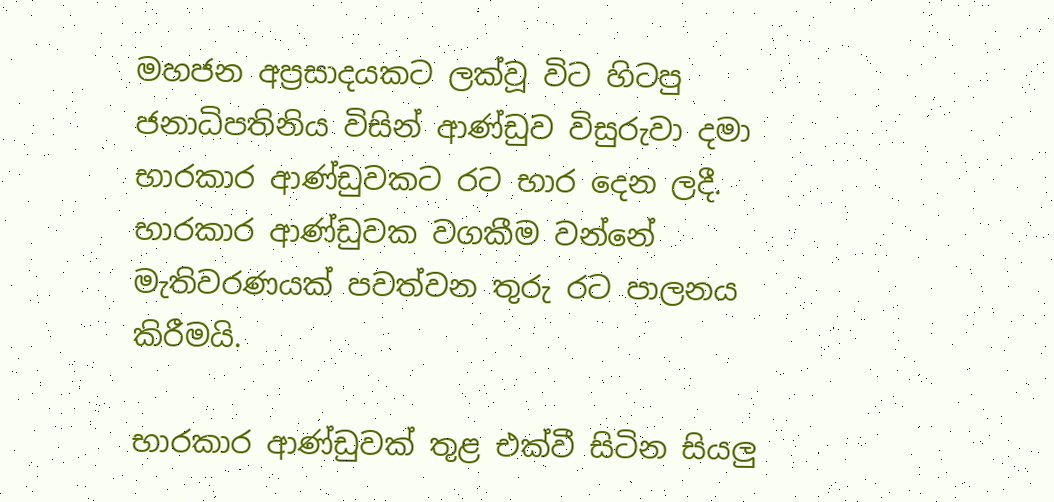මහජන අප්‍රසාදයකට ලක්වූ විට හිටපු ජනාධිපතිනිය විසින් ආණ්ඩුව විසුරුවා දමා භාරකාර ආණ්ඩුවකට රට භාර දෙන ලදී. භාරකාර ආණ්ඩුවක වගකීම වන්නේ මැතිවරණයක් පවත්වන තුරු රට පාලනය කිරීමයි.

භාරකාර ආණ්ඩුවක් තුළ එක්වී සිටින සියලු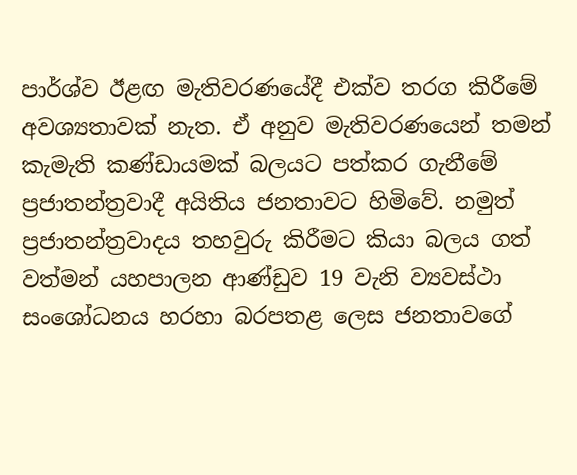පාර්ශ්ව ඊළඟ මැතිවරණයේදී එක්ව තරග කිරීමේ අවශ්‍යතාවක් නැත. ඒ අනුව මැතිවරණයෙන් තමන් කැමැති කණ්ඩායමක් බලයට පත්කර ගැනීමේ ප්‍රජාතන්ත්‍රවාදී අයිතිය ජනතාවට හිමිවේ. නමුත් ප්‍රජාතන්ත්‍රවාදය තහවුරු කිරීමට කියා බලය ගත් වත්මන් යහපාලන ආණ්ඩුව 19 වැනි ව්‍යවස්ථා සංශෝධනය හරහා බරපතළ ලෙස ජනතාවගේ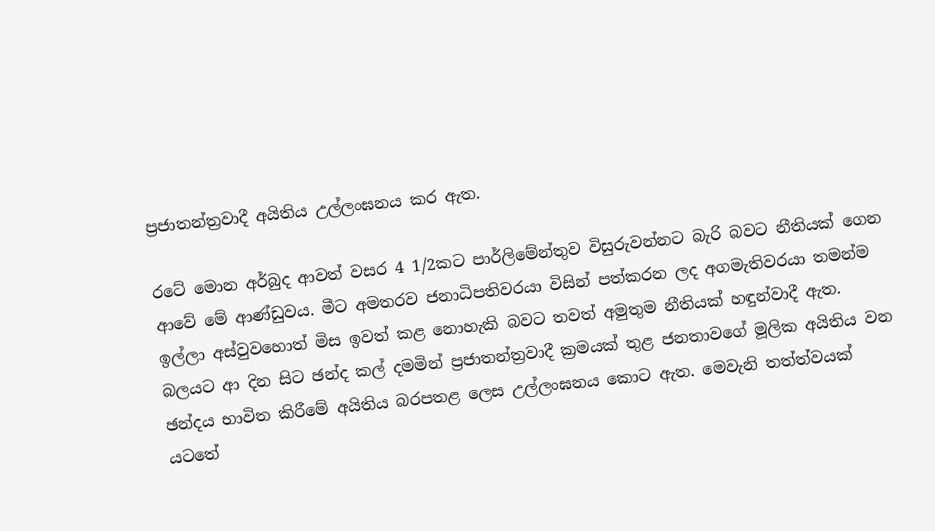ප්‍රජාතන්ත්‍රවාදී අයිතිය උල්ලංඝනය කර ඇත.

රටේ මොන අර්බුද ආවත් වසර 4 1/2කට පාර්ලිමේන්තුව විසුරුවන්නට බැරි බවට නීතියක් ගෙන ආවේ මේ ආණ්ඩුවය. මීට අමතරව ජනාධිපතිවරයා විසින් පත්කරන ලද අගමැතිවරයා තමන්ම ඉල්ලා අස්වුවහොත් මිස ඉවත් කළ නොහැකි බවට තවත් අමුතුම නීතියක් හඳුන්වාදී ඇත. බලයට ආ දින සිට ඡන්ද කල් දමමින් ප්‍රජාතන්ත්‍රවාදී ක්‍රමයක් තුළ ජනතාවගේ මූලික අයිතිය වන ඡන්දය භාවිත කිරීමේ අයිතිය බරපතළ ලෙස උල්ලංඝනය කොට ඇත. මෙවැනි තත්ත්වයක් යටතේ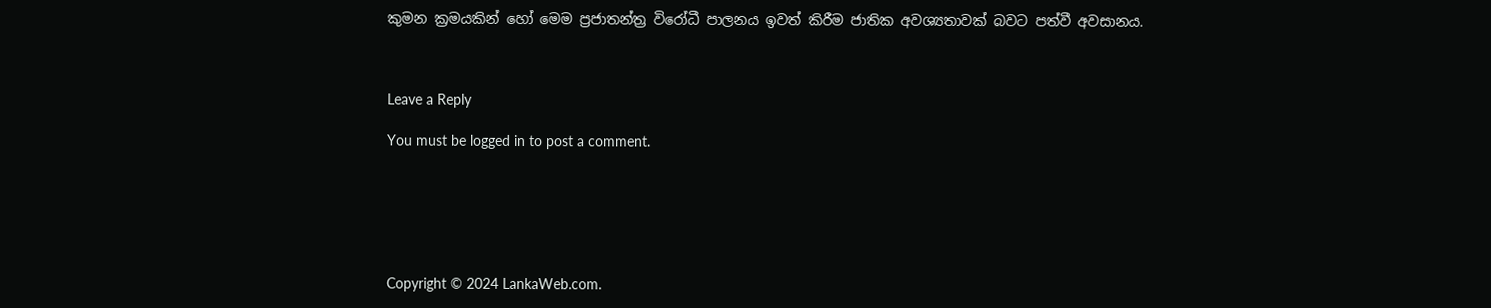කුමන ක්‍රමයකින් හෝ මෙම ප්‍රජාතන්ත්‍ර විරෝධී පාලනය ඉවත් කිරීම ජාතික අවශ්‍යතාවක් බවට පත්වී අවසානය.



Leave a Reply

You must be logged in to post a comment.






Copyright © 2024 LankaWeb.com.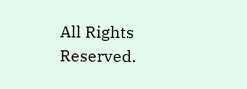All Rights Reserved.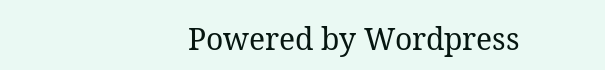Powered by Wordpress